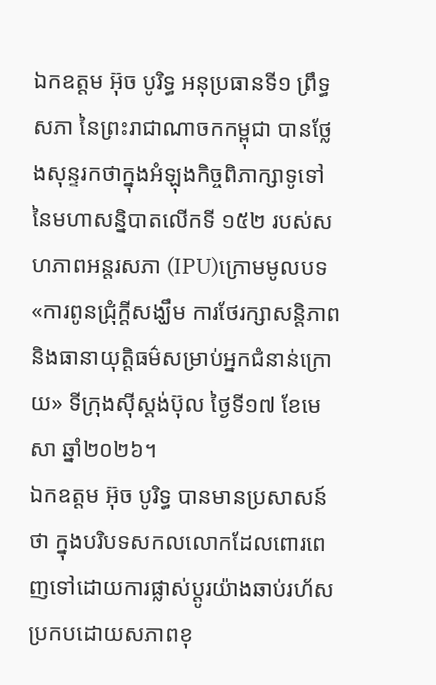ឯកឧត្តម អ៊ុច បូរិទ្ធ អនុប្រធានទី១ ព្រឹទ្ធសភា នៃព្រះរាជាណាចកកម្ពុជា បានថ្លែងសុន្ទរកថាក្នុងអំឡុងកិច្ចពិភាក្សាទូទៅ នៃមហាសន្និបាតលើកទី ១៥២ របស់សហភាពអន្តរសភា (IPU)ក្រោមមូលបទ«ការពូនជ្រុំក្តីសង្ឃឹម ការថែរក្សាសន្តិភាព និងធានាយុត្តិធម៌សម្រាប់អ្នកជំនាន់ក្រោយ» ទីក្រុងស៊ីស្តង់ប៊ុល ថ្ងៃទី១៧ ខែមេសា ឆ្នាំ២០២៦។
ឯកឧត្តម អ៊ុច បូរិទ្ធ បានមានប្រសាសន៍ថា ក្នុងបរិបទសកលលោកដែលពោរពេញទៅដោយការផ្លាស់ប្តូរយ៉ាងឆាប់រហ័ស ប្រកបដោយសភាពខុ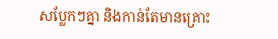សប្លែកៗគ្នា និងកាន់តែមានគ្រោះ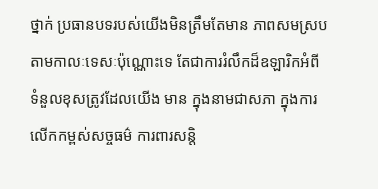ថ្នាក់ ប្រធានបទរបស់យើងមិនត្រឹមតែមាន ភាពសមស្របតាមកាលៈទេសៈប៉ុណ្ណោះទេ តែជាការរំលឹកដ៏ឧឡារិកអំពីទំនួលខុសត្រូវដែលយើង មាន ក្នុងនាមជាសភា ក្នុងការលើកកម្ពស់សច្ចធម៌ ការពារសន្តិ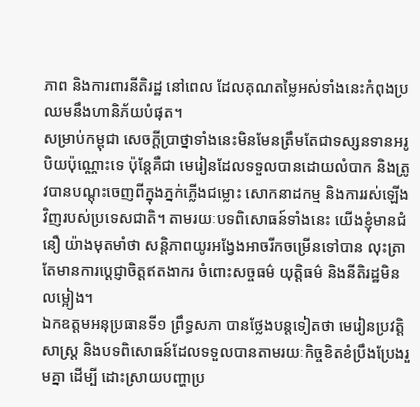ភាព និងការពារនីតិរដ្ឋ នៅពេល ដែលគុណតម្លៃអស់ទាំងនេះកំពុងប្រឈមនឹងហានិភ័យបំផុត។
សម្រាប់កម្ពុជា សេចក្តីប្រាថ្នាទាំងនេះមិនមែនត្រឹមតែជាទស្សនទានអរូបិយប៉ុណ្ណោះទេ ប៉ុន្តែគឺជា មេរៀនដែលទទួលបានដោយលំបាក និងត្រូវបានបណ្ដុះចេញពីក្នុងភ្នក់ភ្លើងជម្លោះ សោកនាដកម្ម និងការរស់ឡើងវិញរបស់ប្រទេសជាតិ។ តាមរយៈបទពិសោធន៍ទាំងនេះ យើងខ្ញុំមានជំនឿ យ៉ាងមុតមាំថា សន្តិភាពយូរអង្វែងអាចរីកចម្រើនទៅបាន លុះត្រាតែមានការប្ដេជ្ញាចិត្តឥតងាករ ចំពោះសច្ចធម៌ យុត្តិធម៌ និងនីតិរដ្ឋមិនលម្អៀង។
ឯកឧត្តមអនុប្រធានទី១ ព្រឹទ្ធសភា បានថ្លែងបន្តទៀតថា មេរៀនប្រវត្តិសាស្ត្រ និងបទពិសោធន៍ដែលទទួលបានតាមរយៈកិច្ចខិតខំប្រឹងប្រែងរួមគ្នា ដើម្បី ដោះស្រាយបញ្ហាប្រ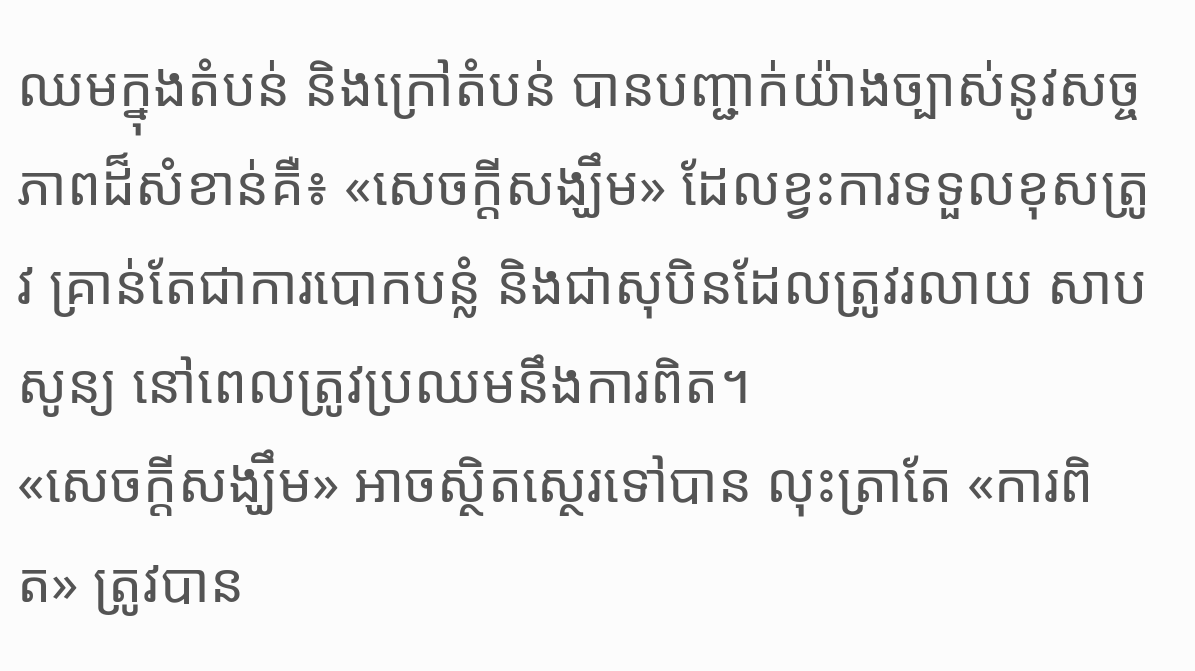ឈមក្នុងតំបន់ និងក្រៅតំបន់ បានបញ្ជាក់យ៉ាងច្បាស់នូវសច្ចភាពដ៏សំខាន់គឺ៖ «សេចក្តីសង្ឃឹម» ដែលខ្វះការទទួលខុសត្រូវ គ្រាន់តែជាការបោកបន្លំ និងជាសុបិនដែលត្រូវរលាយ សាបសូន្យ នៅពេលត្រូវប្រឈមនឹងការពិត។
«សេចក្តីសង្ឃឹម» អាចស្ថិតស្ថេរទៅបាន លុះត្រាតែ «ការពិត» ត្រូវបាន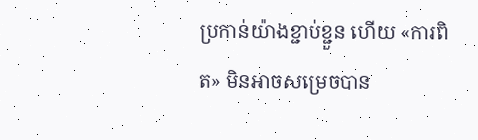ប្រកាន់យ៉ាងខ្ជាប់ខ្ជួន ហើយ «ការពិត» មិនអាចសម្រេចបាន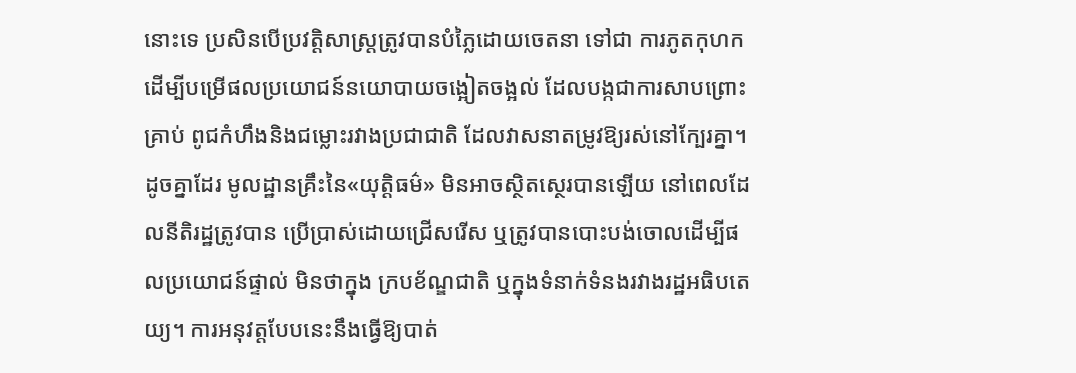នោះទេ ប្រសិនបើប្រវត្តិសាស្ត្រត្រូវបានបំភ្លៃដោយចេតនា ទៅជា ការភូតកុហក ដើម្បីបម្រើផលប្រយោជន៍នយោបាយចង្អៀតចង្អល់ ដែលបង្កជាការសាបព្រោះគ្រាប់ ពូជកំហឹងនិងជម្លោះរវាងប្រជាជាតិ ដែលវាសនាតម្រូវឱ្យរស់នៅក្បែរគ្នា។
ដូចគ្នាដែរ មូលដ្ឋានគ្រឹះនៃ«យុត្តិធម៌» មិនអាចស្ថិតស្ថេរបានឡើយ នៅពេលដែលនីតិរដ្ឋត្រូវបាន ប្រើប្រាស់ដោយជ្រើសរើស ឬត្រូវបានបោះបង់ចោលដើម្បីផលប្រយោជន៍ផ្ទាល់ មិនថាក្នុង ក្របខ័ណ្ឌជាតិ ឬក្នុងទំនាក់ទំនងរវាងរដ្ឋអធិបតេយ្យ។ ការអនុវត្តបែបនេះនឹងធ្វើឱ្យបាត់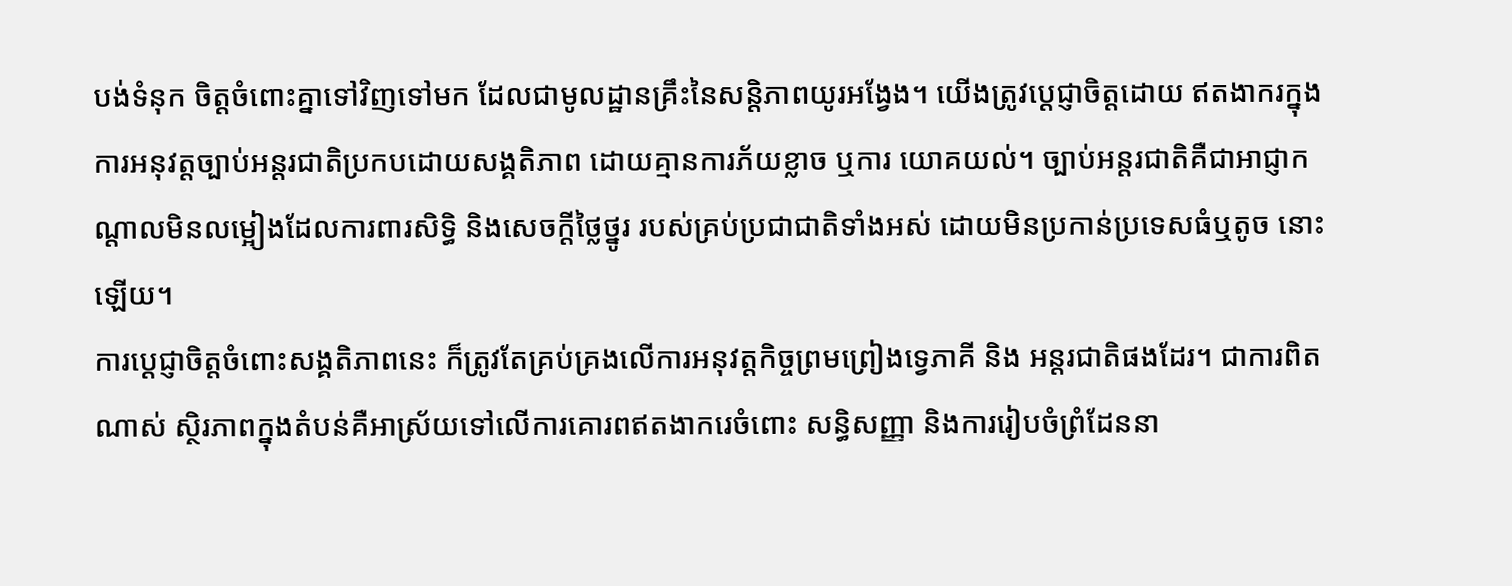បង់ទំនុក ចិត្តចំពោះគ្នាទៅវិញទៅមក ដែលជាមូលដ្ឋានគ្រឹះនៃសន្តិភាពយូរអង្វែង។ យើងត្រូវប្តេជ្ញាចិត្តដោយ ឥតងាករក្នុងការអនុវត្តច្បាប់អន្តរជាតិប្រកបដោយសង្គតិភាព ដោយគ្មានការភ័យខ្លាច ឬការ យោគយល់។ ច្បាប់អន្តរជាតិគឺជាអាជ្ញាកណ្តាលមិនលម្អៀងដែលការពារសិទ្ធិ និងសេចក្តីថ្លៃថ្នូរ របស់គ្រប់ប្រជាជាតិទាំងអស់ ដោយមិនប្រកាន់ប្រទេសធំឬតូច នោះឡើយ។
ការប្តេជ្ញាចិត្តចំពោះសង្គតិភាពនេះ ក៏ត្រូវតែគ្រប់គ្រងលើការអនុវត្តកិច្ចព្រមព្រៀងទ្វេភាគី និង អន្តរជាតិផងដែរ។ ជាការពិតណាស់ ស្ថិរភាពក្នុងតំបន់គឺអាស្រ័យទៅលើការគោរពឥតងាករេចំពោះ សន្ធិសញ្ញា និងការរៀបចំព្រំដែននា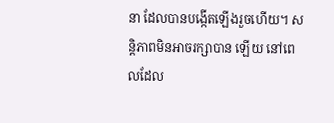នា ដែលបានបង្កើតឡើងរួចហើយ។ សន្តិភាពមិនអាចរក្សាបាន ឡើយ នៅពេលដែល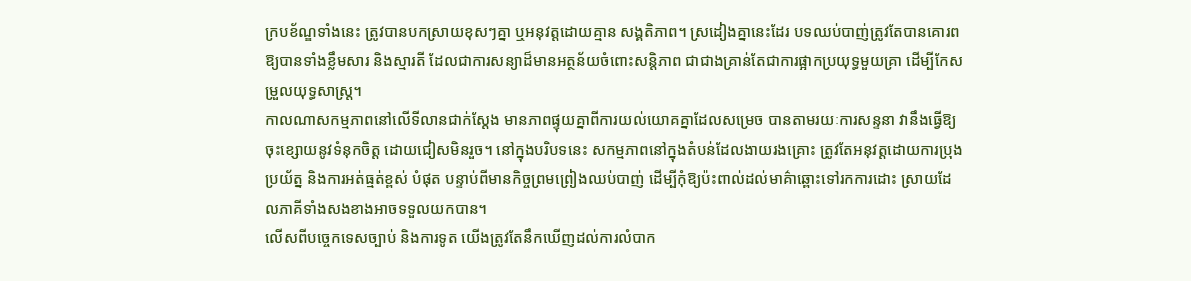ក្របខ័ណ្ឌទាំងនេះ ត្រូវបានបកស្រាយខុសៗគ្នា ឬអនុវត្តដោយគ្មាន សង្គតិភាព។ ស្រដៀងគ្នានេះដែរ បទឈប់បាញ់ត្រូវតែបានគោរពឱ្យបានទាំងខ្លឹមសារ និងស្មារតី ដែលជាការសន្យាដ៏មានអត្ថន័យចំពោះសន្តិភាព ជាជាងគ្រាន់តែជាការផ្អាកប្រយុទ្ធមួយគ្រា ដើម្បីកែសម្រួលយុទ្ធសាស្ត្រ។
កាលណាសកម្មភាពនៅលើទីលានជាក់ស្តែង មានភាពផ្ទុយគ្នាពីការយល់យោគគ្នាដែលសម្រេច បានតាមរយៈការសន្ទនា វានឹងធ្វើឱ្យចុះខ្សោយនូវទំនុកចិត្ត ដោយជៀសមិនរួច។ នៅក្នុងបរិបទនេះ សកម្មភាពនៅក្នុងតំបន់ដែលងាយរងគ្រោះ ត្រូវតែអនុវត្តដោយការប្រុងប្រយ័ត្ន និងការអត់ធ្មត់ខ្ពស់ បំផុត បន្ទាប់ពីមានកិច្ចព្រមព្រៀងឈប់បាញ់ ដើម្បីកុំឱ្យប៉ះពាល់ដល់មាគ៌ាឆ្ពោះទៅរកការដោះ ស្រាយដែលភាគីទាំងសងខាងអាចទទួលយកបាន។
លើសពីបច្ចេកទេសច្បាប់ និងការទូត យើងត្រូវតែនឹកឃើញដល់ការលំបាក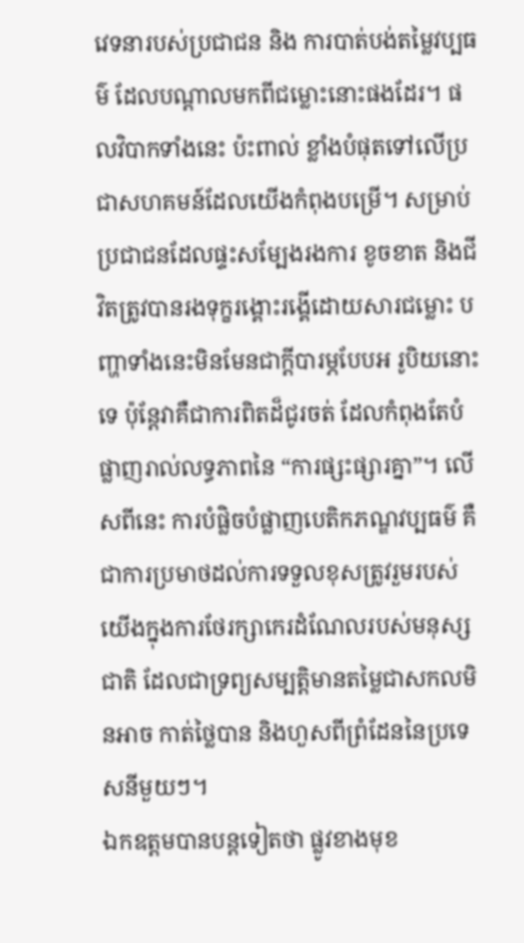វេទនារបស់ប្រជាជន និង ការបាត់បង់តម្លៃវប្បធម៌ ដែលបណ្តាលមកពីជម្លោះនោះផងដែរ។ ផលវិបាកទាំងនេះ ប៉ះពាល់ ខ្លាំងបំផុតទៅលើប្រជាសហគមន៍ដែលយើងកំពុងបម្រើ។ សម្រាប់ប្រជាជនដែលផ្ទះសម្បែងរងការ ខូចខាត និងជីវិតត្រូវបានរងទុក្ខរង្គោះរង្គើដោយសារជម្លោះ បញ្ហាទាំងនេះមិនមែនជាក្តីបារម្ភបែបអ រូបិយនោះទេ ប៉ុន្តែវាគឺជាការពិតដ៏ជូរចត់ ដែលកំពុងតែបំផ្លាញរាល់លទ្ធភាពនៃ “ការផ្សះផ្សារគ្នា”។ លើសពីនេះ ការបំផ្លិចបំផ្លាញបេតិកភណ្ឌវប្បធម៌ គឺជាការប្រមាថដល់ការទទួលខុសត្រូវរួមរបស់ យើងក្នុងការថែរក្សាកេរដំណែលរបស់មនុស្សជាតិ ដែលជាទ្រព្យសម្បត្តិមានតម្លៃជាសកលមិនអាច កាត់ថ្លៃបាន និងហួសពីព្រំដែននៃប្រទេសនីមួយៗ។
ឯកឧត្តមបានបន្តទៀតថា ផ្លូវខាងមុខ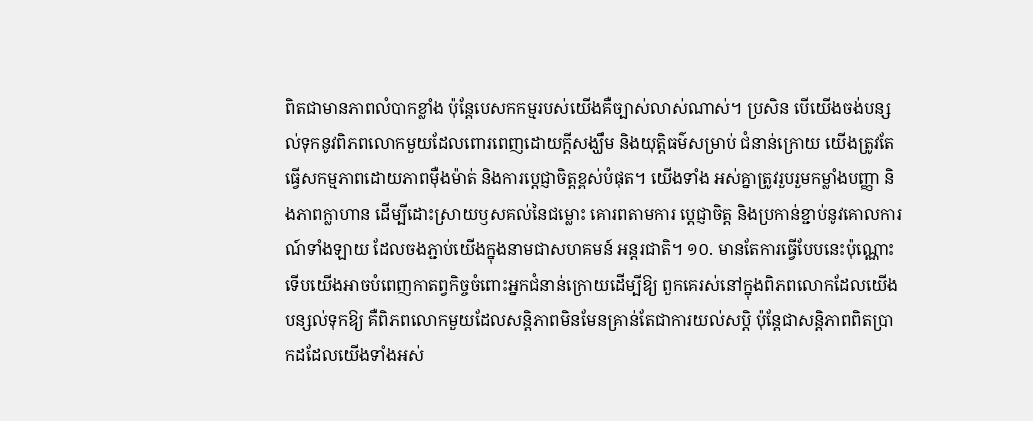ពិតជាមានភាពលំបាកខ្លាំង ប៉ុន្តែបេសកកម្មរបស់យើងគឺច្បាស់លាស់ណាស់។ ប្រសិន បើយើងចង់បន្សល់ទុកនូវពិភពលោកមួយដែលពោរពេញដោយក្តីសង្ឃឹម និងយុត្តិធម៌សម្រាប់ ជំនាន់ក្រោយ យើងត្រូវតែធ្វើសកម្មភាពដោយភាពម៉ឺងម៉ាត់ និងការប្ដេជ្ញាចិត្តខ្ពស់បំផុត។ យើងទាំង អស់គ្នាត្រូវរួបរួមកម្លាំងបញ្ញា និងភាពក្លាហាន ដើម្បីដោះស្រាយឫសគល់នៃជម្លោះ គោរពតាមការ ប្តេជ្ញាចិត្ត និងប្រកាន់ខ្ជាប់នូវគោលការណ៍ទាំងឡាយ ដែលចងភ្ជាប់យើងក្នុងនាមជាសហគមន៍ អន្តរជាតិ។ ១០. មានតែការធ្វើបែបនេះប៉ុណ្ណោះ ទើបយើងអាចបំពេញកាតព្វកិច្ចចំពោះអ្នកជំនាន់ក្រោយដើម្បីឱ្យ ពួកគេរស់នៅក្នុងពិភពលោកដែលយើងបន្សល់ទុកឱ្យ គឺពិភពលោកមួយដែលសន្តិភាពមិនមែនគ្រាន់តែជាការយល់សប្តិ ប៉ុន្តែជាសន្តិភាពពិតប្រាកដដែលយើងទាំងអស់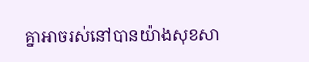គ្នាអាចរស់នៅបានយ៉ាងសុខសា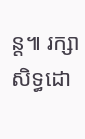ន្ត៕ រក្សាសិទ្ធដោ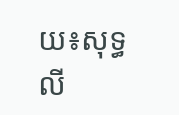យ៖សុទ្ធលី